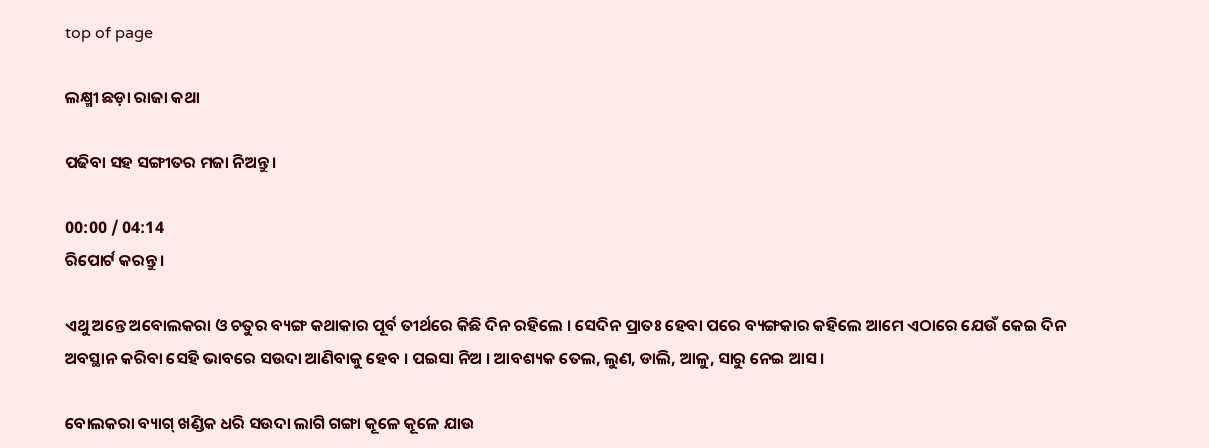top of page

ଲକ୍ଷ୍ମୀ ଛଡ଼ା ରାଜା କଥା

ପଢିବା ସହ ସଙ୍ଗୀତର ମଜା ନିଅନ୍ତୁ ।

00:00 / 04:14
ରିପୋର୍ଟ କରନ୍ତୁ ।

ଏଥୁ ଅନ୍ତେ ଅବୋଲକରା ଓ ଚତୁର ବ୍ୟଙ୍ଗ କଥାକାର ପୂର୍ବ ତୀର୍ଥରେ କିଛି ଦିନ ରହିଲେ । ସେଦିନ ପ୍ରାତଃ ହେବା ପରେ ବ୍ୟଙ୍ଗକାର କହିଲେ ଆମେ ଏଠାରେ ଯେଉଁ କେଇ ଦିନ ଅବସ୍ଥାନ କରିବା ସେହି ଭାବରେ ସଉଦା ଆଣିବାକୁ ହେବ । ପଇସା ନିଅ । ଆବଶ୍ୟକ ତେଲ, ଲୁଣ, ଡାଲି, ଆଳୁ, ସାରୁ ନେଇ ଆସ ।

ବୋଲକରା ବ୍ୟାଗ୍ ଖଣ୍ଡିକ ଧରି ସଉଦା ଲାଗି ଗଙ୍ଗା କୂଳେ କୂଳେ ଯାଉ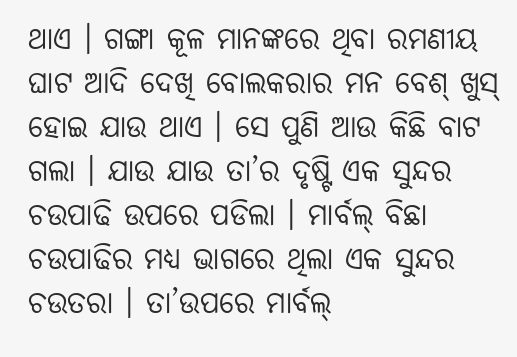ଥାଏ । ଗଙ୍ଗା କୂଳ ମାନଙ୍କରେ ଥିବା ରମଣୀୟ ଘାଟ ଆଦି ଦେଖି ବୋଲକରାର ମନ ବେଶ୍ ଖୁସ୍ ହୋଇ ଯାଉ ଥାଏ । ସେ ପୁଣି ଆଉ କିଛି ବାଟ ଗଲା । ଯାଉ ଯାଉ ତା’ର ଦୃଷ୍ଟି ଏକ ସୁନ୍ଦର ଚଉପାଢି ଉପରେ ପଡିଲା । ମାର୍ବଲ୍ ବିଛା ଚଉପାଢିର ମଧ୍ୟ ଭାଗରେ ଥିଲା ଏକ ସୁନ୍ଦର ଚଉତରା । ତା’ଉପରେ ମାର୍ବଲ୍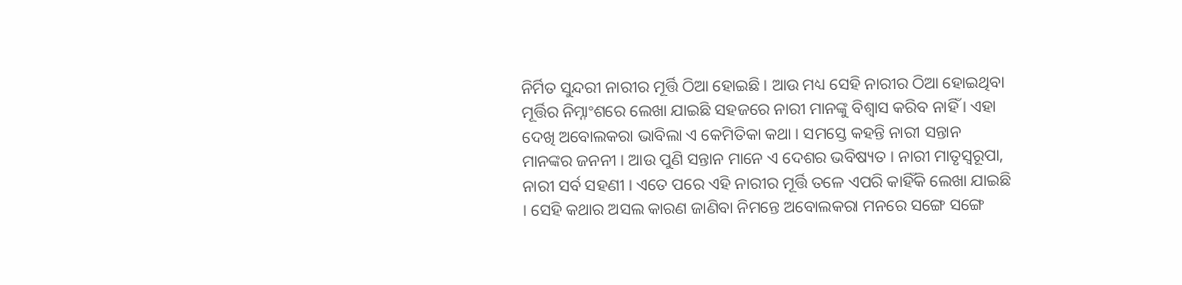ନିର୍ମିତ ସୁନ୍ଦରୀ ନାରୀର ମୂର୍ତ୍ତି ଠିଆ ହୋଇଛି । ଆଉ ମଧ୍ୟ ସେହି ନାରୀର ଠିଆ ହୋଇଥିବା ମୂର୍ତ୍ତିର ନିମ୍ନାଂଶରେ ଲେଖା ଯାଇଛି ସହଜରେ ନାରୀ ମାନଙ୍କୁ ବିଶ୍ୱାସ କରିବ ନାହିଁ । ଏହା ଦେଖି ଅବୋଲକରା ଭାବିଲା ଏ କେମିତିକା କଥା । ସମସ୍ତେ କହନ୍ତି ନାରୀ ସନ୍ତାନ ମାନଙ୍କର ଜନନୀ । ଆଉ ପୁଣି ସନ୍ତାନ ମାନେ ଏ ଦେଶର ଭବିଷ୍ୟତ । ନାରୀ ମାତୃସ୍ୱରୂପା, ନାରୀ ସର୍ବ ସହଣୀ । ଏତେ ପରେ ଏହି ନାରୀର ମୂର୍ତ୍ତି ତଳେ ଏପରି କାହିଁକି ଲେଖା ଯାଇଛି । ସେହି କଥାର ଅସଲ କାରଣ ଜାଣିବା ନିମନ୍ତେ ଅବୋଲକରା ମନରେ ସଙ୍ଗେ ସଙ୍ଗେ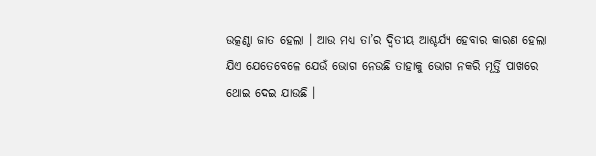ଉତ୍କଣ୍ଠା ଜାତ ହେଲା । ଆଉ ମଧ୍ୟ ତା’ର ଦ୍ୱିତୀୟ ଆଶ୍ଚର୍ଯ୍ୟ ହେବାର କାରଣ ହେଲା ଯିଏ ଯେତେବେଳେ ଯେଉଁ ଭୋଗ ନେଉଛି ତାହାକୁ ଭୋଗ ନକରି ମୂର୍ତ୍ତି ପାଖରେ ଥୋଇ ଦେଇ ଯାଉଛି ।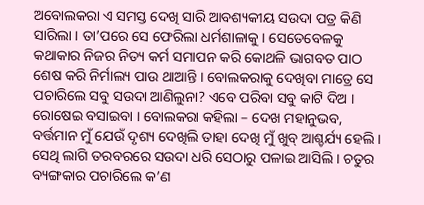ଅବୋଲକରା ଏ ସମସ୍ତ ଦେଖି ସାରି ଆବଶ୍ୟକୀୟ ସଉଦା ପତ୍ର କିଣି ସାରିଲା । ତା’ପରେ ସେ ଫେରିଲା ଧର୍ମଶାଳାକୁ । ସେତେବେଳକୁ କଥାକାର ନିଜର ନିତ୍ୟ କର୍ମ ସମାପନ କରି କୋଥଳି ଭାଗବତ ପାଠ ଶେଷ କରି ନିର୍ମାଲ୍ୟ ପାଉ ଥାଆନ୍ତି । ବୋଲକରାକୁ ଦେଖିବା ମାତ୍ରେ ସେ ପଚାରିଲେ ସବୁ ସଉଦା ଆଣିଲୁନା? ଏବେ ପରିବା ସବୁ କାଟି ଦିଅ । ରୋଷେଇ ବସାଇବା । ବୋଲକରା କହିଲା – ଦେଖ ମହାନୁଭବ, ବର୍ତ୍ତମାନ ମୁଁ ଯେଉଁ ଦୃଶ୍ୟ ଦେଖିଲି ତାହା ଦେଖି ମୁଁ ଖୁବ୍ ଆଶ୍ଚର୍ଯ୍ୟ ହେଲି । ସେଥି ଲାଗି ତରବରରେ ସଉଦା ଧରି ସେଠାରୁ ପଳାଇ ଆସିଲି । ଚତୁର ବ୍ୟଙ୍ଗକାର ପଚାରିଲେ କ’ଣ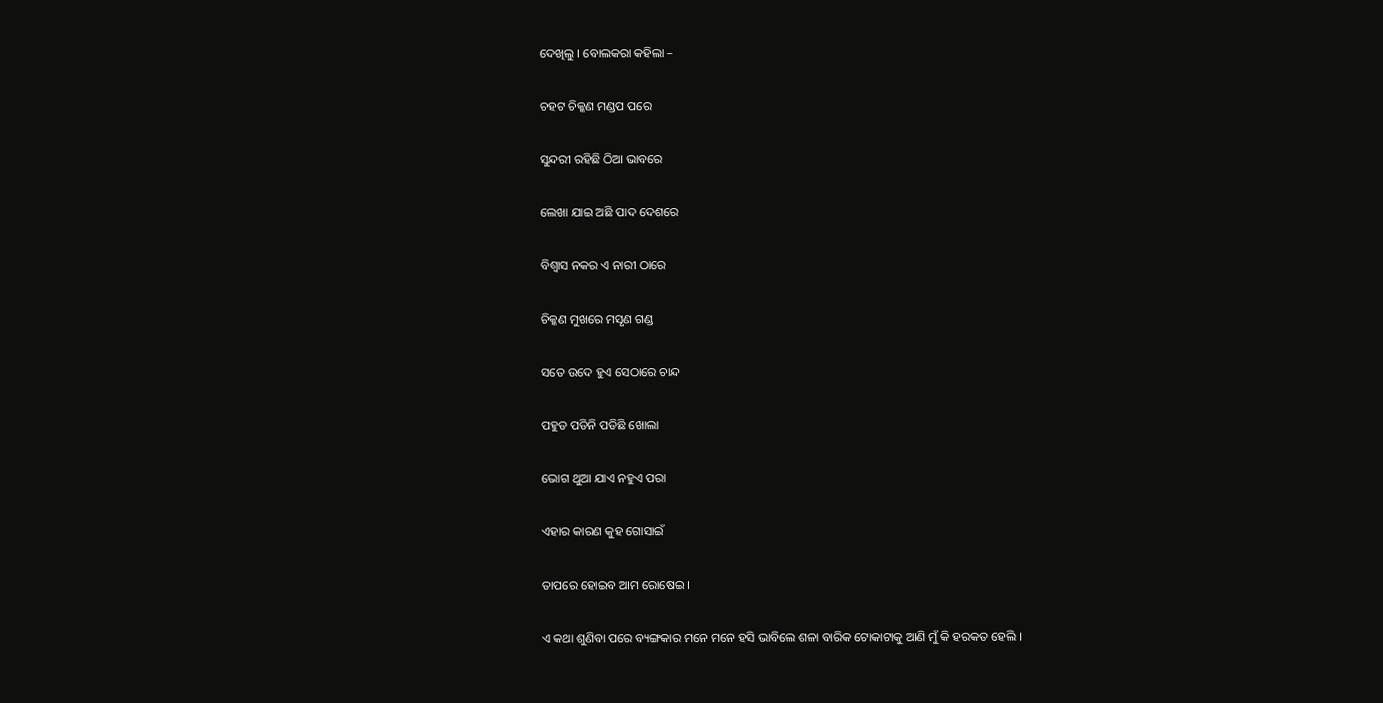ଦେଖିଲୁ । ବୋଲକରା କହିଲା –

ଚହଟ ଚିକ୍କଣ ମଣ୍ଡପ ପରେ

ସୁନ୍ଦରୀ ରହିଛି ଠିଆ ଭାବରେ

ଲେଖା ଯାଇ ଅଛି ପାଦ ଦେଶରେ

ବିଶ୍ୱାସ ନକର ଏ ନାରୀ ଠାରେ

ଚିକ୍କଣ ମୁଖରେ ମସୃଣ ଗଣ୍ଡ

ସତେ ଉଦେ ହୁଏ ସେଠାରେ ଚାନ୍ଦ

ପହୁଡ ପଡିନି ପଡିଛି ଖୋଲା

ଭୋଗ ଥୁଆ ଯାଏ ନହୁଏ ପରା

ଏହାର କାରଣ କୁହ ଗୋସାଇଁ

ତାପରେ ହୋଇବ ଆମ ରୋଷେଇ ।

ଏ କଥା ଶୁଣିବା ପରେ ବ୍ୟଙ୍ଗକାର ମନେ ମନେ ହସି ଭାବିଲେ ଶଳା ବାରିକ ଟୋକାଟାକୁ ଆଣି ମୁଁ କି ହରକତ ହେଲି ।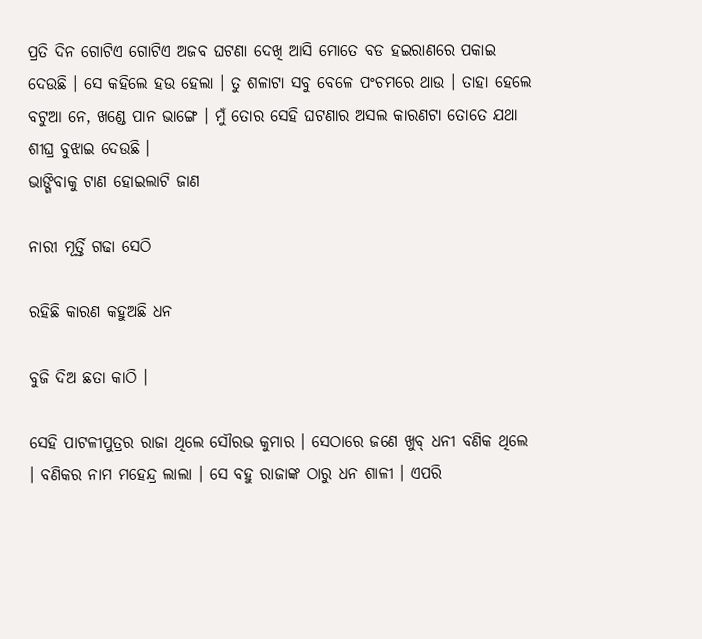ପ୍ରତି ଦିନ ଗୋଟିଏ ଗୋଟିଏ ଅଜବ ଘଟଣା ଦେଖି ଆସି ମୋତେ ବଡ ହଇରାଣରେ ପକାଇ ଦେଉଛି । ସେ କହିଲେ ହଉ ହେଲା । ତୁ ଶଳାଟା ସବୁ ବେଳେ ପଂଚମରେ ଥାଉ । ତାହା ହେଲେ ବଟୁଆ ନେ, ଖଣ୍ଡେ ପାନ ଭାଙ୍ଗେ । ମୁଁ ତୋର ସେହି ଘଟଣାର ଅସଲ କାରଣଟା ତୋତେ ଯଥା ଶୀଘ୍ର ବୁଝାଇ ଦେଉଛି ।
ଭାଙ୍ଗିବାକୁ ଟାଣ ହୋଇଲାଟି ଜାଣ

ନାରୀ ମୂର୍ତ୍ତି ଗଢା ସେଠି

ରହିଛି କାରଣ କହୁଅଛି ଧନ

ବୁଜି ଦିଅ ଛତା କାଠି ।

ସେହି ପାଟଳୀପୁତ୍ରର ରାଜା ଥିଲେ ସୌରଭ କୁମାର । ସେଠାରେ ଜଣେ ଖୁବ୍ ଧନୀ ବଣିକ ଥିଲେ । ବଣିକର ନାମ ମହେନ୍ଦ୍ର ଲାଲା । ସେ ବହୁ ରାଜାଙ୍କ ଠାରୁ ଧନ ଶାଳୀ । ଏପରି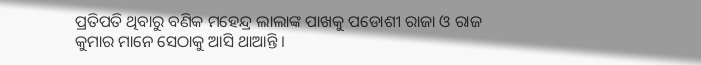ପ୍ରତିପତି ଥିବାରୁ ବଣିକ ମହେନ୍ଦ୍ର ଲାଲାଙ୍କ ପାଖକୁ ପଡୋଶୀ ରାଜା ଓ ରାଜ କୁମାର ମାନେ ସେଠାକୁ ଆସି ଥାଆନ୍ତି ।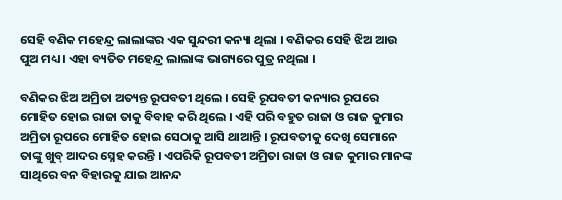ସେହି ବଣିକ ମହେନ୍ଦ୍ର ଲାଲାଙ୍କର ଏକ ସୁନ୍ଦରୀ କନ୍ୟା ଥିଲା । ବଣିକର ସେହି ଝିଅ ଆଉ ପୁଅ ମଧ୍ୟ । ଏହା ବ୍ୟତିତ ମହେନ୍ଦ୍ର ଲାଲାଙ୍କ ଭାଗ୍ୟରେ ପୁତ୍ର ନଥିଲା ।

ବଣିକର ଝିଅ ଅମ୍ରିତା ଅତ୍ୟନ୍ତ ରୂପବତୀ ଥିଲେ । ସେହି ରୂପବତୀ କନ୍ୟାର ରୂପରେ ମୋହିତ ହୋଇ ରାଜା ତାକୁ ବିବାହ କରି ଥିଲେ । ଏହି ପରି ବହୁତ ରାଜା ଓ ରାଜ କୁମାର ଅମ୍ରିତା ରୂପରେ ମୋହିତ ହୋଇ ସେଠାକୁ ଆସି ଥାଆନ୍ତି । ରୂପବତୀକୁ ଦେଖି ସେମାନେ ତାଙ୍କୁ ଖୁବ୍ ଆଦର ସ୍ନେହ କରନ୍ତି । ଏପରିକି ରୂପବତୀ ଅମ୍ରିତା ରାଜା ଓ ରାଜ କୁମାର ମାନଙ୍କ ସାଥିରେ ବନ ବିହାରକୁ ଯାଇ ଆନନ୍ଦ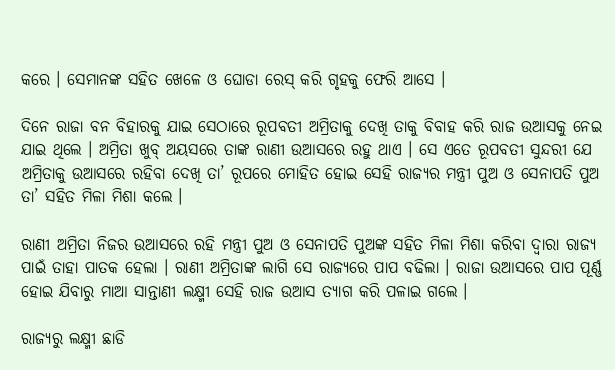କରେ । ସେମାନଙ୍କ ସହିତ ଖେଳେ ଓ ଘୋଡା ରେସ୍ କରି ଗୃହକୁ ଫେରି ଆସେ ।

ଦିନେ ରାଜା ବନ ବିହାରକୁ ଯାଇ ସେଠାରେ ରୂପବତୀ ଅମ୍ରିତାକୁ ଦେଖି ତାକୁ ବିବାହ କରି ରାଜ ଉଆସକୁ ନେଇ ଯାଇ ଥିଲେ । ଅମ୍ରିତା ଖୁବ୍ ଅୟସରେ ତାଙ୍କ ରାଣୀ ଉଆସରେ ରହୁ ଥାଏ । ସେ ଏତେ ରୂପବତୀ ସୁନ୍ଦରୀ ଯେ ଅମ୍ରିତାକୁ ଉଆସରେ ରହିବା ଦେଖି ତା’ ରୂପରେ ମୋହିତ ହୋଇ ସେହି ରାଜ୍ୟର ମନ୍ତ୍ରୀ ପୁଅ ଓ ସେନାପତି ପୁଅ ତା’ ସହିତ ମିଳା ମିଶା କଲେ ।

ରାଣୀ ଅମ୍ରିତା ନିଜର ଉଆସରେ ରହି ମନ୍ତ୍ରୀ ପୁଅ ଓ ସେନାପତି ପୁଅଙ୍କ ସହିତ ମିଳା ମିଶା କରିବା ଦ୍ୱାରା ରାଜ୍ୟ ପାଇଁ ତାହା ପାତକ ହେଲା । ରାଣୀ ଅମ୍ରିତାଙ୍କ ଲାଗି ସେ ରାଜ୍ୟରେ ପାପ ବଢିଲା । ରାଜା ଉଆସରେ ପାପ ପୂର୍ଣ୍ଣ ହୋଇ ଯିବାରୁ ମାଆ ସାନ୍ତାଣୀ ଲକ୍ଷ୍ମୀ ସେହି ରାଜ ଉଆସ ତ୍ୟାଗ କରି ପଳାଇ ଗଲେ ।

ରାଜ୍ୟରୁ ଲକ୍ଷ୍ମୀ ଛାଡି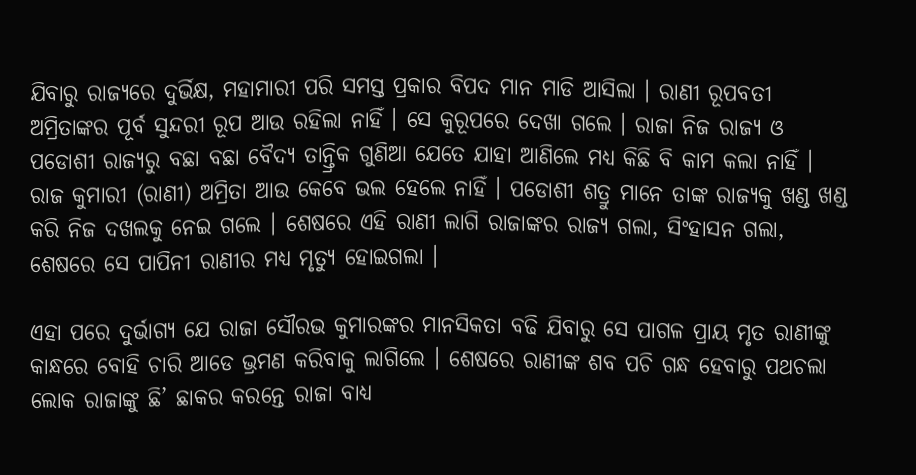ଯିବାରୁ ରାଜ୍ୟରେ ଦୁର୍ଭିକ୍ଷ, ମହାମାରୀ ପରି ସମସ୍ତ ପ୍ରକାର ବିପଦ ମାନ ମାଡି ଆସିଲା । ରାଣୀ ରୂପବତୀ ଅମ୍ରିତାଙ୍କର ପୂର୍ବ ସୁନ୍ଦରୀ ରୂପ ଆଉ ରହିଲା ନାହିଁ । ସେ କୁରୂପରେ ଦେଖା ଗଲେ । ରାଜା ନିଜ ରାଜ୍ୟ ଓ ପଡୋଶୀ ରାଜ୍ୟରୁ ବଛା ବଛା ବୈଦ୍ୟ ତାନ୍ତ୍ରିକ ଗୁଣିଆ ଯେତେ ଯାହା ଆଣିଲେ ମଧ୍ୟ କିଛି ବି କାମ କଲା ନାହିଁ । ରାଜ କୁମାରୀ (ରାଣୀ) ଅମ୍ରିତା ଆଉ କେବେ ଭଲ ହେଲେ ନାହିଁ । ପଡୋଶୀ ଶତ୍ରୁ ମାନେ ତାଙ୍କ ରାଜ୍ୟକୁ ଖଣ୍ଡ ଖଣ୍ଡ କରି ନିଜ ଦଖଲକୁ ନେଇ ଗଲେ । ଶେଷରେ ଏହି ରାଣୀ ଲାଗି ରାଜାଙ୍କର ରାଜ୍ୟ ଗଲା, ସିଂହାସନ ଗଲା, ଶେଷରେ ସେ ପାପିନୀ ରାଣୀର ମଧ୍ୟ ମୃତ୍ୟୁ ହୋଇଗଲା ।

ଏହା ପରେ ଦୁର୍ଭାଗ୍ୟ ଯେ ରାଜା ସୌରଭ କୁମାରଙ୍କର ମାନସିକତା ବଢି ଯିବାରୁ ସେ ପାଗଳ ପ୍ରାୟ ମୃତ ରାଣୀଙ୍କୁ କାନ୍ଧରେ ବୋହି ଚାରି ଆଡେ ଭ୍ରମଣ କରିବାକୁ ଲାଗିଲେ । ଶେଷରେ ରାଣୀଙ୍କ ଶବ ପଚି ଗନ୍ଧ ହେବାରୁ ପଥଚଲା ଲୋକ ରାଜାଙ୍କୁ ଛି’ ଛାକର କରନ୍ତେ ରାଜା ବାଧ୍ୟ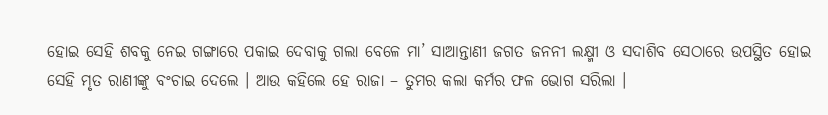ହୋଇ ସେହି ଶବକୁ ନେଇ ଗଙ୍ଗାରେ ପକାଇ ଦେବାକୁ ଗଲା ବେଳେ ମା’ ସାଆନ୍ତାଣୀ ଜଗତ ଜନନୀ ଲକ୍ଷ୍ମୀ ଓ ସଦାଶିବ ସେଠାରେ ଉପସ୍ଥିତ ହୋଇ ସେହି ମୃତ ରାଣୀଙ୍କୁ ବଂଚାଇ ଦେଲେ । ଆଉ କହିଲେ ହେ ରାଜା – ତୁମର କଲା କର୍ମର ଫଳ ଭୋଗ ସରିଲା ।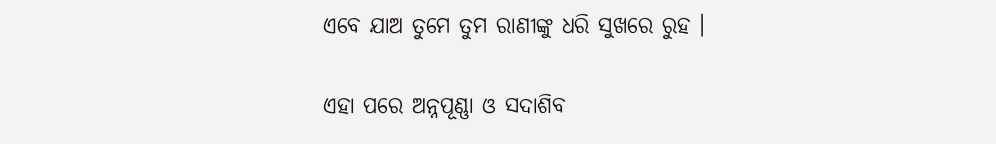ଏବେ ଯାଅ ତୁମେ ତୁମ ରାଣୀଙ୍କୁ ଧରି ସୁଖରେ ରୁହ ।

ଏହା ପରେ ଅନ୍ନପୂଣ୍ଣା ଓ ସଦାଶିବ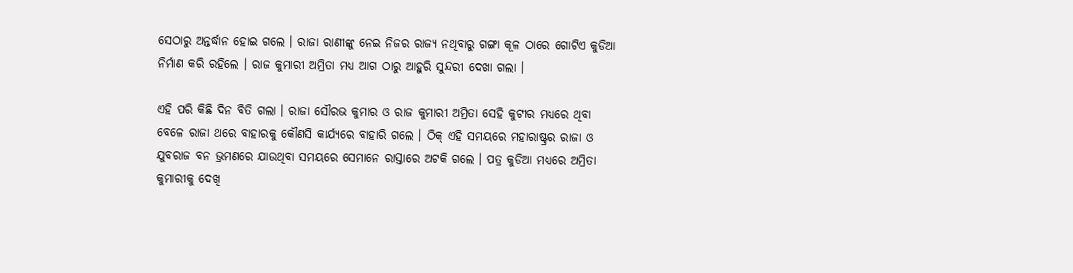ସେଠାରୁ ଅନ୍ତର୍ଦ୍ଧାନ ହୋଇ ଗଲେ । ରାଜା ରାଣୀଙ୍କୁ ନେଇ ନିଜର ରାଜ୍ୟ ନଥିବାରୁ ଗଙ୍ଗା କୂଳ ଠାରେ ଗୋଟିଏ କୁଡିଆ ନିର୍ମାଣ କରି ରହିଲେ । ରାଜ କୁମାରୀ ଅମ୍ରିତା ମଧ୍ୟ ଆଗ ଠାରୁ ଆହୁରି ସୁନ୍ଦରୀ ଦେଖା ଗଲା ।

ଏହି ପରି କିଛି ଦିନ ବିତି ଗଲା । ରାଜା ସୌରଭ କୁମାର ଓ ରାଜ କୁମାରୀ ଅମ୍ରିତା ସେହି କୁଟୀର ମଧ୍ୟରେ ଥିବା ବେଳେ ରାଜା ଥରେ ବାହାରକୁ କୌଣସି କାର୍ଯ୍ୟରେ ବାହାରି ଗଲେ । ଠିକ୍ ଏହି ସମୟରେ ମହାରାଷ୍ଟ୍ରର ରାଜା ଓ ଯୁବରାଜ ବନ ଭ୍ରମଣରେ ଯାଉଥିବା ସମୟରେ ସେମାନେ ରାସ୍ତାରେ ଅଟକି ଗଲେ । ପତ୍ର କୁଡିଆ ମଧ୍ୟରେ ଅମ୍ରିତା କୁମାରୀକୁ ଦେଖି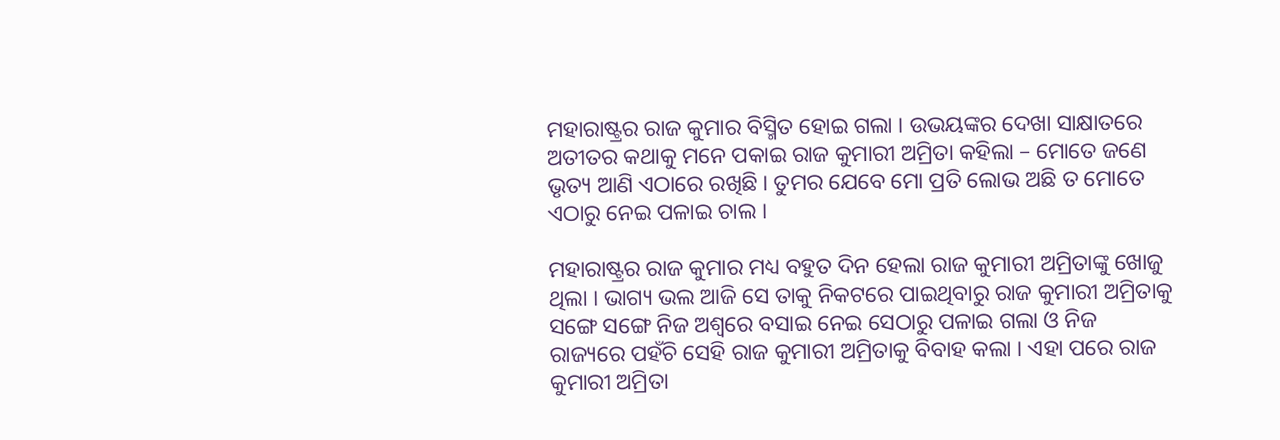ମହାରାଷ୍ଟ୍ରର ରାଜ କୁମାର ବିସ୍ମିତ ହୋଇ ଗଲା । ଉଭୟଙ୍କର ଦେଖା ସାକ୍ଷାତରେ ଅତୀତର କଥାକୁ ମନେ ପକାଇ ରାଜ କୁମାରୀ ଅମ୍ରିତା କହିଲା – ମୋତେ ଜଣେ ଭୃତ୍ୟ ଆଣି ଏଠାରେ ରଖିଛି । ତୁମର ଯେବେ ମୋ ପ୍ରତି ଲୋଭ ଅଛି ତ ମୋତେ ଏଠାରୁ ନେଇ ପଳାଇ ଚାଲ ।

ମହାରାଷ୍ଟ୍ରର ରାଜ କୁମାର ମଧ୍ୟ ବହୁତ ଦିନ ହେଲା ରାଜ କୁମାରୀ ଅମ୍ରିତାଙ୍କୁ ଖୋଜୁ ଥିଲା । ଭାଗ୍ୟ ଭଲ ଆଜି ସେ ତାକୁ ନିକଟରେ ପାଇଥିବାରୁ ରାଜ କୁମାରୀ ଅମ୍ରିତାକୁ ସଙ୍ଗେ ସଙ୍ଗେ ନିଜ ଅଶ୍ୱରେ ବସାଇ ନେଇ ସେଠାରୁ ପଳାଇ ଗଲା ଓ ନିଜ ରାଜ୍ୟରେ ପହଁଚି ସେହି ରାଜ କୁମାରୀ ଅମ୍ରିତାକୁ ବିବାହ କଲା । ଏହା ପରେ ରାଜ କୁମାରୀ ଅମ୍ରିତା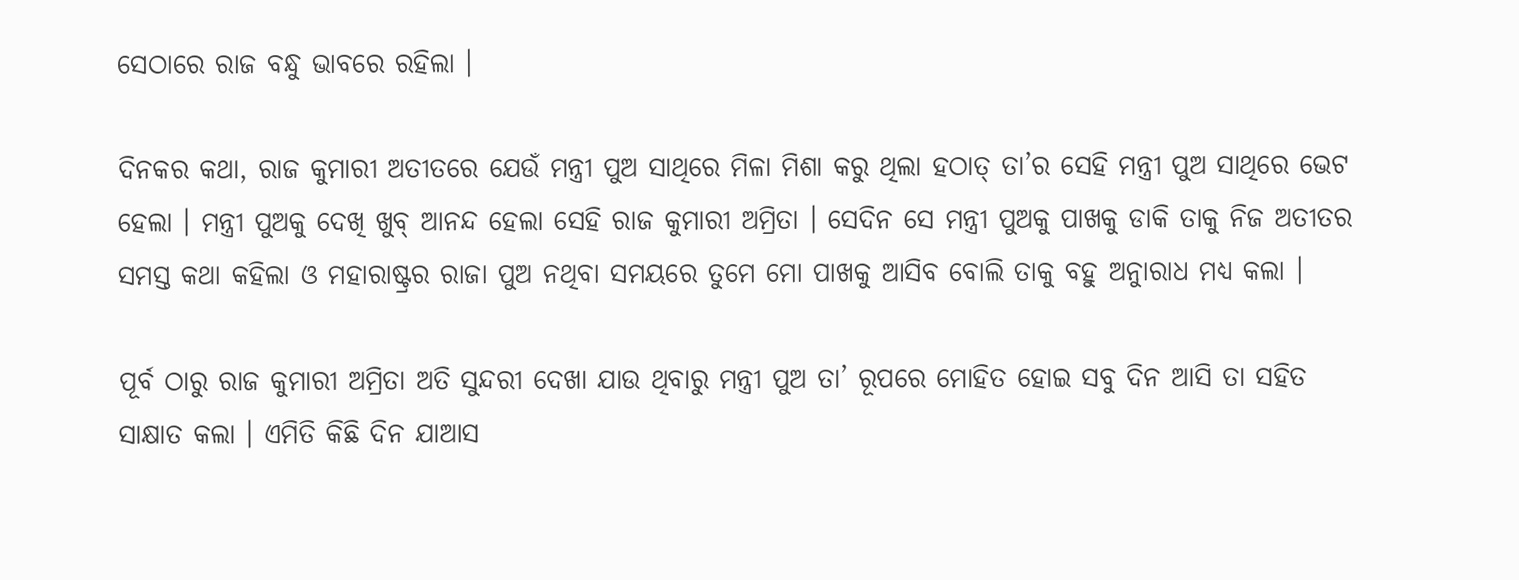ସେଠାରେ ରାଜ ବନ୍ଧୁ ଭାବରେ ରହିଲା ।

ଦିନକର କଥା, ରାଜ କୁମାରୀ ଅତୀତରେ ଯେଉଁ ମନ୍ତ୍ରୀ ପୁଅ ସାଥିରେ ମିଳା ମିଶା କରୁ ଥିଲା ହଠାତ୍ ତା’ର ସେହି ମନ୍ତ୍ରୀ ପୁଅ ସାଥିରେ ଭେଟ ହେଲା । ମନ୍ତ୍ରୀ ପୁଅକୁ ଦେଖି ଖୁବ୍ ଆନନ୍ଦ ହେଲା ସେହି ରାଜ କୁମାରୀ ଅମ୍ରିତା । ସେଦିନ ସେ ମନ୍ତ୍ରୀ ପୁଅକୁ ପାଖକୁ ଡାକି ତାକୁ ନିଜ ଅତୀତର ସମସ୍ତ କଥା କହିଲା ଓ ମହାରାଷ୍ଟ୍ରର ରାଜା ପୁଅ ନଥିବା ସମୟରେ ତୁମେ ମୋ ପାଖକୁ ଆସିବ ବୋଲି ତାକୁ ବହୁ ଅନୁାରାଧ ମଧ୍ୟ କଲା ।

ପୂର୍ବ ଠାରୁ ରାଜ କୁମାରୀ ଅମ୍ରିତା ଅତି ସୁନ୍ଦରୀ ଦେଖା ଯାଉ ଥିବାରୁ ମନ୍ତ୍ରୀ ପୁଅ ତା’ ରୂପରେ ମୋହିତ ହୋଇ ସବୁ ଦିନ ଆସି ତା ସହିତ ସାକ୍ଷାତ କଲା । ଏମିତି କିଛି ଦିନ ଯାଆସ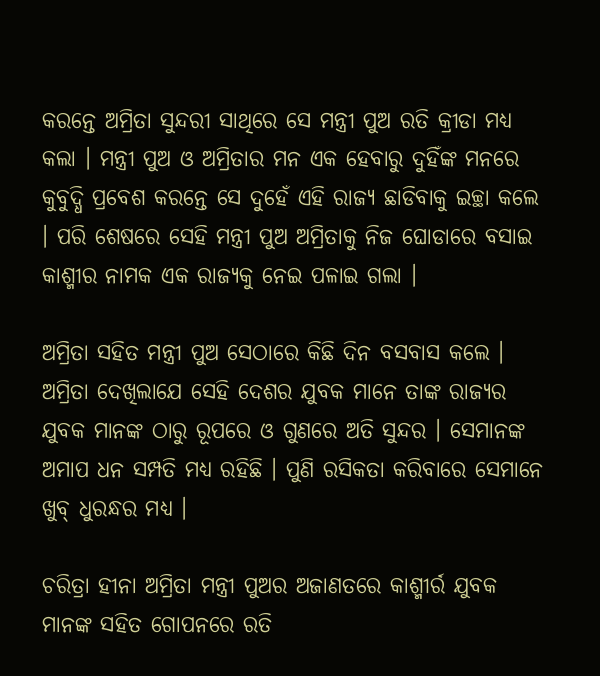କରନ୍ତେ ଅମ୍ରିତା ସୁନ୍ଦରୀ ସାଥିରେ ସେ ମନ୍ତ୍ରୀ ପୁଅ ରତି କ୍ରୀଡା ମଧ୍ୟ କଲା । ମନ୍ତ୍ରୀ ପୁଅ ଓ ଅମ୍ରିତାର ମନ ଏକ ହେବାରୁ ଦୁହିଁଙ୍କ ମନରେ କୁବୁଦ୍ଧି ପ୍ରବେଶ କରନ୍ତେ ସେ ଦୁହେଁ ଏହି ରାଜ୍ୟ ଛାଡିବାକୁ ଇଚ୍ଛା କଲେ । ପରି ଶେଷରେ ସେହି ମନ୍ତ୍ରୀ ପୁଅ ଅମ୍ରିତାକୁ ନିଜ ଘୋଡାରେ ବସାଇ କାଶ୍ମୀର ନାମକ ଏକ ରାଜ୍ୟକୁ ନେଇ ପଳାଇ ଗଲା ।

ଅମ୍ରିତା ସହିତ ମନ୍ତ୍ରୀ ପୁଅ ସେଠାରେ କିଛି ଦିନ ବସବାସ କଲେ । ଅମ୍ରିତା ଦେଖିଲାଯେ ସେହି ଦେଶର ଯୁବକ ମାନେ ତାଙ୍କ ରାଜ୍ୟର ଯୁବକ ମାନଙ୍କ ଠାରୁ ରୂପରେ ଓ ଗୁଣରେ ଅତି ସୁନ୍ଦର । ସେମାନଙ୍କ ଅମାପ ଧନ ସମ୍ପତି ମଧ୍ୟ ରହିଛି । ପୁଣି ରସିକତା କରିବାରେ ସେମାନେ ଖୁବ୍ ଧୁରନ୍ଧର ମଧ୍ୟ ।

ଚରିତ୍ରା ହୀନା ଅମ୍ରିତା ମନ୍ତ୍ରୀ ପୁଅର ଅଜାଣତରେ କାଶ୍ମୀର୍ର ଯୁବକ ମାନଙ୍କ ସହିତ ଗୋପନରେ ରତି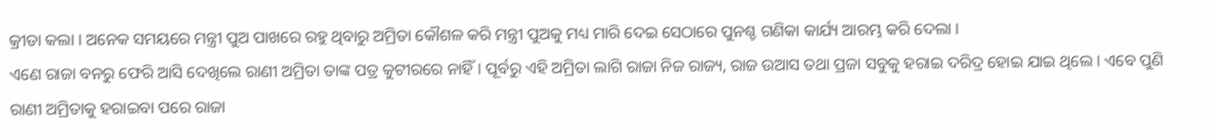କ୍ରୀଡା କଲା । ଅନେକ ସମୟରେ ମନ୍ତ୍ରୀ ପୁଅ ପାଖରେ ରହୁ ଥିବାରୁ ଅମ୍ରିତା କୌଶଳ କରି ମନ୍ତ୍ରୀ ପୁଅକୁ ମଧ୍ୟ ମାରି ଦେଇ ସେଠାରେ ପୁନଶ୍ଚ ଗଣିକା କାର୍ଯ୍ୟ ଆରମ୍ଭ କରି ଦେଲା ।
ଏଣେ ରାଜା ବନରୁ ଫେରି ଆସି ଦେଖିଲେ ରାଣୀ ଅମ୍ରିତା ତାଙ୍କ ପତ୍ର କୁଟୀରରେ ନାହିଁ । ପୂର୍ବରୁ ଏହି ଅମ୍ରିତା ଲାଗି ରାଜା ନିଜ ରାଜ୍ୟ, ରାଜ ଉଆସ ତଥା ପ୍ରଜା ସବୁକୁ ହରାଇ ଦରିଦ୍ର ହୋଇ ଯାଇ ଥିଲେ । ଏବେ ପୁଣି ରାଣୀ ଅମ୍ରିତାକୁ ହରାଇବା ପରେ ରାଜା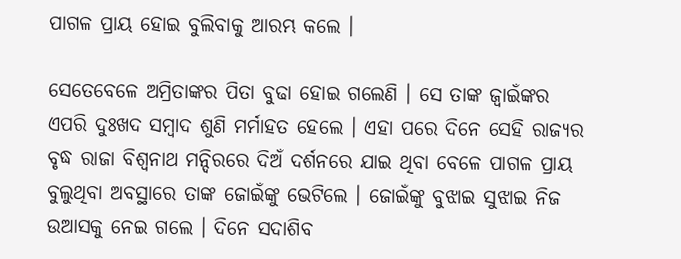ପାଗଳ ପ୍ରାୟ ହୋଇ ବୁଲିବାକୁ ଆରମ୍ଭ କଲେ ।

ସେତେବେଳେ ଅମ୍ରିତାଙ୍କର ପିତା ବୁଢା ହୋଇ ଗଲେଣି । ସେ ତାଙ୍କ ଜ୍ୱାଇଁଙ୍କର ଏପରି ଦୁଃଖଦ ସମ୍ବାଦ ଶୁଣି ମର୍ମାହତ ହେଲେ । ଏହା ପରେ ଦିନେ ସେହି ରାଜ୍ୟର ବୃଦ୍ଧ ରାଜା ବିଶ୍ୱନାଥ ମନ୍ଦିରରେ ଦିଅଁ ଦର୍ଶନରେ ଯାଇ ଥିବା ବେଳେ ପାଗଳ ପ୍ରାୟ ବୁଲୁଥିବା ଅବସ୍ଥାରେ ତାଙ୍କ ଜୋଇଁଙ୍କୁ ଭେଟିଲେ । ଜୋଇଁଙ୍କୁ ବୁଝାଇ ସୁଝାଇ ନିଜ ଉଆସକୁ ନେଇ ଗଲେ । ଦିନେ ସଦାଶିବ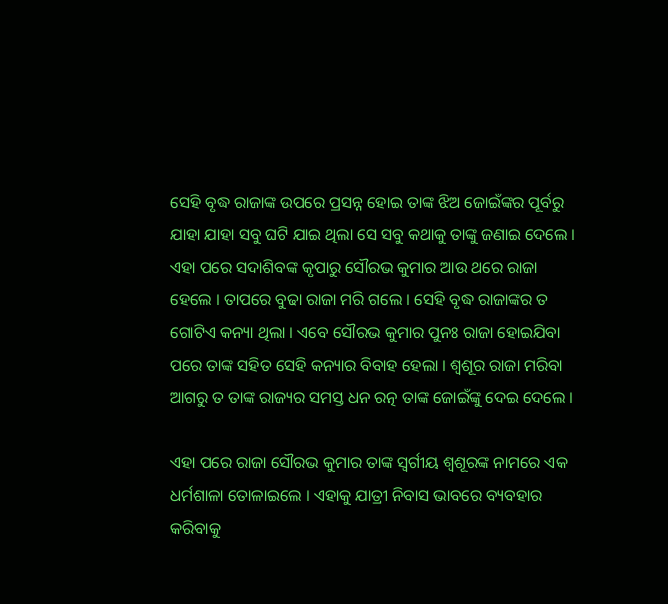ସେହି ବୃଦ୍ଧ ରାଜାଙ୍କ ଉପରେ ପ୍ରସନ୍ନ ହୋଇ ତାଙ୍କ ଝିଅ ଜୋଇଁଙ୍କର ପୂର୍ବରୁ ଯାହା ଯାହା ସବୁ ଘଟି ଯାଇ ଥିଲା ସେ ସବୁ କଥାକୁ ତାଙ୍କୁ ଜଣାଇ ଦେଲେ । ଏହା ପରେ ସଦାଶିବଙ୍କ କୃପାରୁ ସୌରଭ କୁମାର ଆଉ ଥରେ ରାଜା ହେଲେ । ତାପରେ ବୁଢା ରାଜା ମରି ଗଲେ । ସେହି ବୃଦ୍ଧ ରାଜାଙ୍କର ତ ଗୋଟିଏ କନ୍ୟା ଥିଲା । ଏବେ ସୌରଭ କୁମାର ପୁନଃ ରାଜା ହୋଇଯିବା ପରେ ତାଙ୍କ ସହିତ ସେହି କନ୍ୟାର ବିବାହ ହେଲା । ଶ୍ୱଶୂର ରାଜା ମରିବା ଆଗରୁ ତ ତାଙ୍କ ରାଜ୍ୟର ସମସ୍ତ ଧନ ରତ୍ନ ତାଙ୍କ ଜୋଇଁଙ୍କୁ ଦେଇ ଦେଲେ ।

ଏହା ପରେ ରାଜା ସୌରଭ କୁମାର ତାଙ୍କ ସ୍ୱର୍ଗୀୟ ଶ୍ୱଶୂରଙ୍କ ନାମରେ ଏକ ଧର୍ମଶାଳା ତୋଳାଇଲେ । ଏହାକୁ ଯାତ୍ରୀ ନିବାସ ଭାବରେ ବ୍ୟବହାର କରିବାକୁ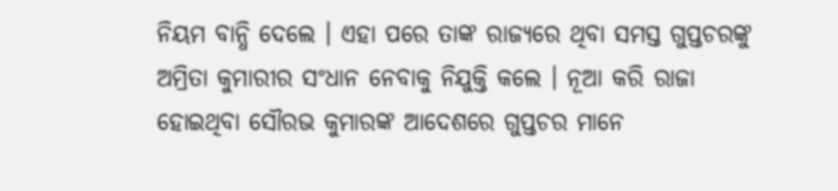ନିୟମ ବାନ୍ଧି ଦେଲେ । ଏହା ପରେ ତାଙ୍କ ରାଜ୍ୟରେ ଥିବା ସମସ୍ତ ଗୁପ୍ତଚରଙ୍କୁ ଅମ୍ରିତା କୁମାରୀର ସଂଧାନ ନେବାକୁ ନିଯୁକ୍ତି କଲେ । ନୂଆ କରି ରାଜା ହୋଇଥିବା ସୌରଭ କୁମାରଙ୍କ ଆଦେଶରେ ଗୁପ୍ତଚର ମାନେ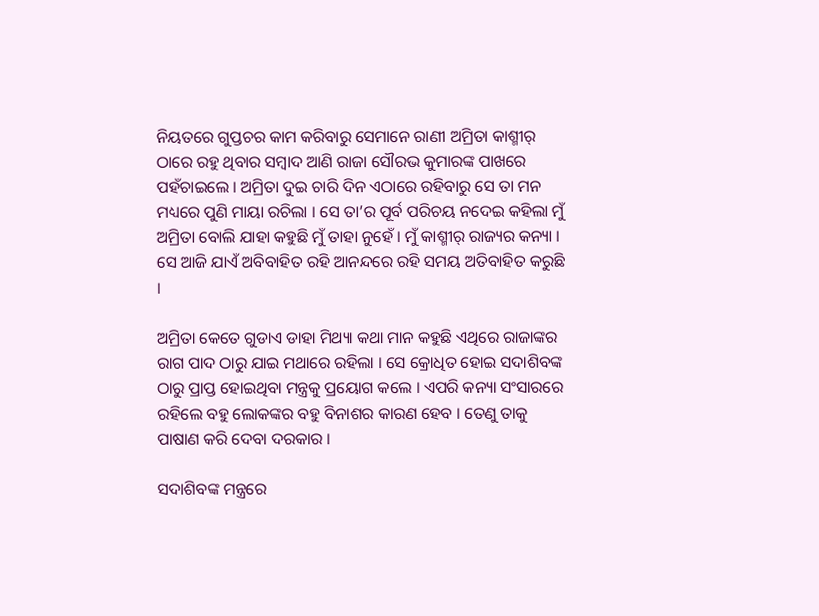ନିୟତରେ ଗୁପ୍ତଚର କାମ କରିବାରୁ ସେମାନେ ରାଣୀ ଅମ୍ରିତା କାଶ୍ମୀର୍ ଠାରେ ରହୁ ଥିବାର ସମ୍ବାଦ ଆଣି ରାଜା ସୌରଭ କୁମାରଙ୍କ ପାଖରେ ପହଁଚାଇଲେ । ଅମ୍ରିତା ଦୁଇ ଚାରି ଦିନ ଏଠାରେ ରହିବାରୁ ସେ ତା ମନ ମଧ୍ୟରେ ପୁଣି ମାୟା ରଚିଲା । ସେ ତା’ର ପୂର୍ବ ପରିଚୟ ନଦେଇ କହିଲା ମୁଁ ଅମ୍ରିତା ବୋଲି ଯାହା କହୁଛି ମୁଁ ତାହା ନୁହେଁ । ମୁଁ କାଶ୍ମୀର୍ ରାଜ୍ୟର କନ୍ୟା । ସେ ଆଜି ଯାଏଁ ଅବିବାହିତ ରହି ଆନନ୍ଦରେ ରହି ସମୟ ଅତିବାହିତ କରୁଛି ।

ଅମ୍ରିତା କେତେ ଗୁଡାଏ ଡାହା ମିଥ୍ୟା କଥା ମାନ କହୁଛି ଏଥିରେ ରାଜାଙ୍କର ରାଗ ପାଦ ଠାରୁ ଯାଇ ମଥାରେ ରହିଲା । ସେ କ୍ରୋଧିତ ହୋଇ ସଦାଶିବଙ୍କ ଠାରୁ ପ୍ରାପ୍ତ ହୋଇଥିବା ମନ୍ତ୍ରକୁ ପ୍ରୟୋଗ କଲେ । ଏପରି କନ୍ୟା ସଂସାରରେ ରହିଲେ ବହୁ ଲୋକଙ୍କର ବହୁ ବିନାଶର କାରଣ ହେବ । ତେଣୁ ତାକୁ ପାଷାଣ କରି ଦେବା ଦରକାର ।

ସଦାଶିବଙ୍କ ମନ୍ତ୍ରରେ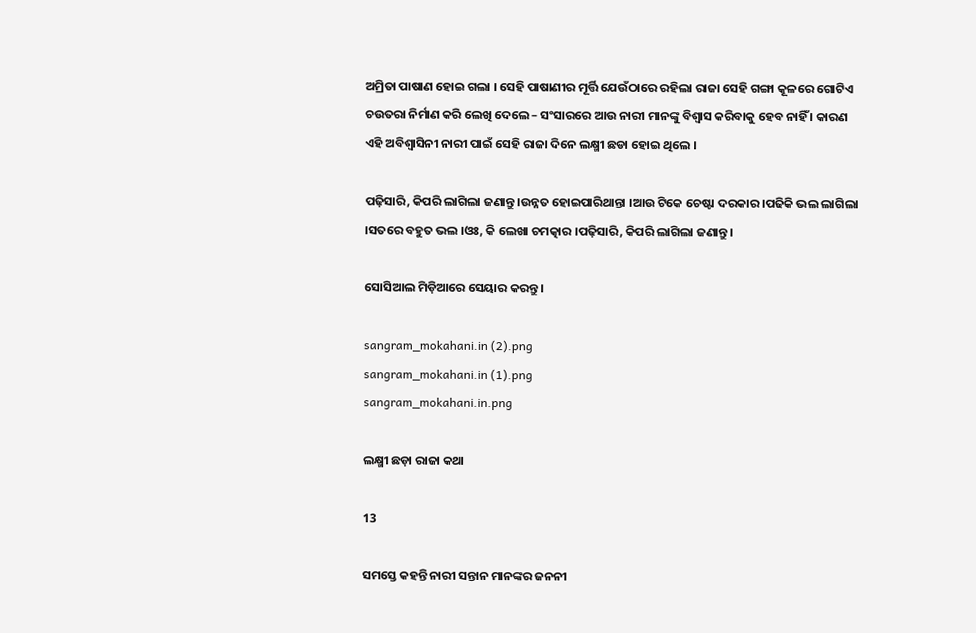ଅମ୍ରିତା ପାଷାଣ ହୋଇ ଗଲା । ସେହି ପାଷାଣୀର ମୂର୍ତ୍ତି ଯେଉଁଠାରେ ରହିଲା ରାଜା ସେହି ଗଙ୍ଗା କୂଳରେ ଗୋଟିଏ ଚଉତରା ନିର୍ମାଣ କରି ଲେଖି ଦେଲେ – ସଂସାରରେ ଆଉ ନାରୀ ମାନଙ୍କୁ ବିଶ୍ୱାସ କରିବାକୁ ହେବ ନାହିଁ । କାରଣ ଏହି ଅବିଶ୍ୱାସିନୀ ନାରୀ ପାଇଁ ସେହି ରାଜା ଦିନେ ଲକ୍ଷ୍ମୀ ଛଡା ହୋଇ ଥିଲେ ।

ପଢ଼ିସାରି, କିପରି ଲାଗିଲା ଜଣାନ୍ତୁ ।ଉନ୍ନତ ହୋଇପାରିଥାନ୍ତା ।ଆଉ ଟିକେ ଚେଷ୍ଟା ଦରକାର ।ପଢିକି ଭଲ ଲାଗିଲା ।ସତରେ ବହୁତ ଭଲ ।ଓଃ, କି ଲେଖା ଚମତ୍କାର ।ପଢ଼ିସାରି, କିପରି ଲାଗିଲା ଜଣାନ୍ତୁ ।

ସୋସିଆଲ ମିଡ଼ିଆରେ ସେୟାର କରନ୍ତୁ ।

sangram_mokahani.in (2).png
sangram_mokahani.in (1).png
sangram_mokahani.in.png

ଲକ୍ଷ୍ମୀ ଛଡ଼ା ରାଜା କଥା

13

ସମସ୍ତେ କହନ୍ତି ନାରୀ ସନ୍ତାନ ମାନଙ୍କର ଜନନୀ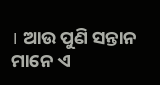। ଆଉ ପୁଣି ସନ୍ତାନ ମାନେ ଏ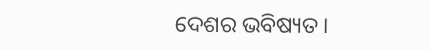ଦେଶର ଭବିଷ୍ୟତ ।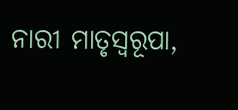ନାରୀ ମାତୃସ୍ୱରୂପା,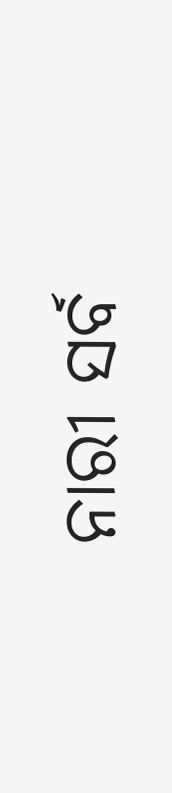ନାରୀ ସର୍ବ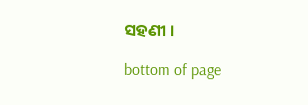ସହଣୀ ।

bottom of page